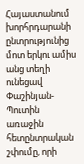Հայաստանում խորհրդարանի ընտրությունից մոտ երկու ամիս անց տեղի ունեցավ Փաշինյան-Պուտին առաջին հետընտրական շփումը, որի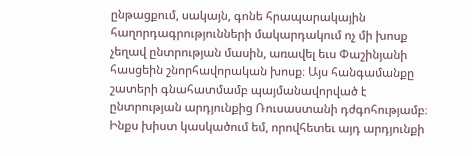ընթացքում, սակայն, գոնե հրապարակային հաղորդագրությունների մակարդակում ոչ մի խոսք չեղավ ընտրության մասին, առավել եւս Փաշինյանի հասցեին շնորհավորական խոսք։ Այս հանգամանքը շատերի գնահատմամբ պայմանավորված է ընտրության արդյունքից Ռուսաստանի դժգոհությամբ։ Ինքս խիստ կասկածում եմ, որովհետեւ այդ արդյունքի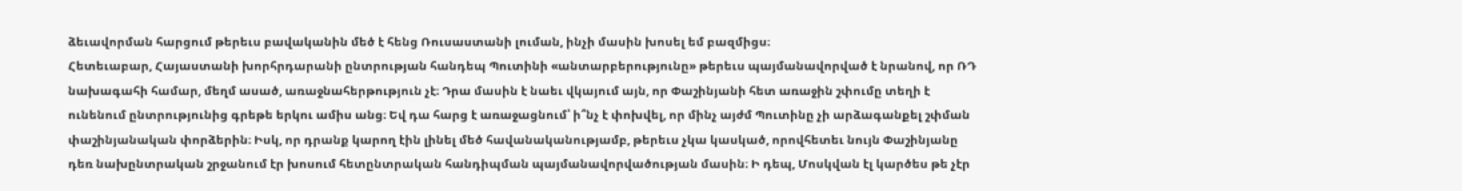ձեւավորման հարցում թերեւս բավականին մեծ է հենց Ռուսաստանի լուման, ինչի մասին խոսել եմ բազմիցս։
Հետեւաբար, Հայաստանի խորհրդարանի ընտրության հանդեպ Պուտինի «անտարբերությունը» թերեւս պայմանավորված է նրանով, որ ՌԴ նախագահի համար, մեղմ ասած, առաջնահերթություն չէ։ Դրա մասին է նաեւ վկայում այն, որ Փաշինյանի հետ առաջին շփումը տեղի է ունենում ընտրությունից գրեթե երկու ամիս անց։ Եվ դա հարց է առաջացնում՝ ի՞նչ է փոխվել, որ մինչ այժմ Պուտինը չի արձագանքել շփման փաշինյանական փորձերին։ Իսկ, որ դրանք կարող էին լինել մեծ հավանականությամբ, թերեւս չկա կասկած, որովհետեւ նույն Փաշինյանը դեռ նախընտրական շրջանում էր խոսում հետընտրական հանդիպման պայմանավորվածության մասին։ Ի դեպ, Մոսկվան էլ կարծես թե չէր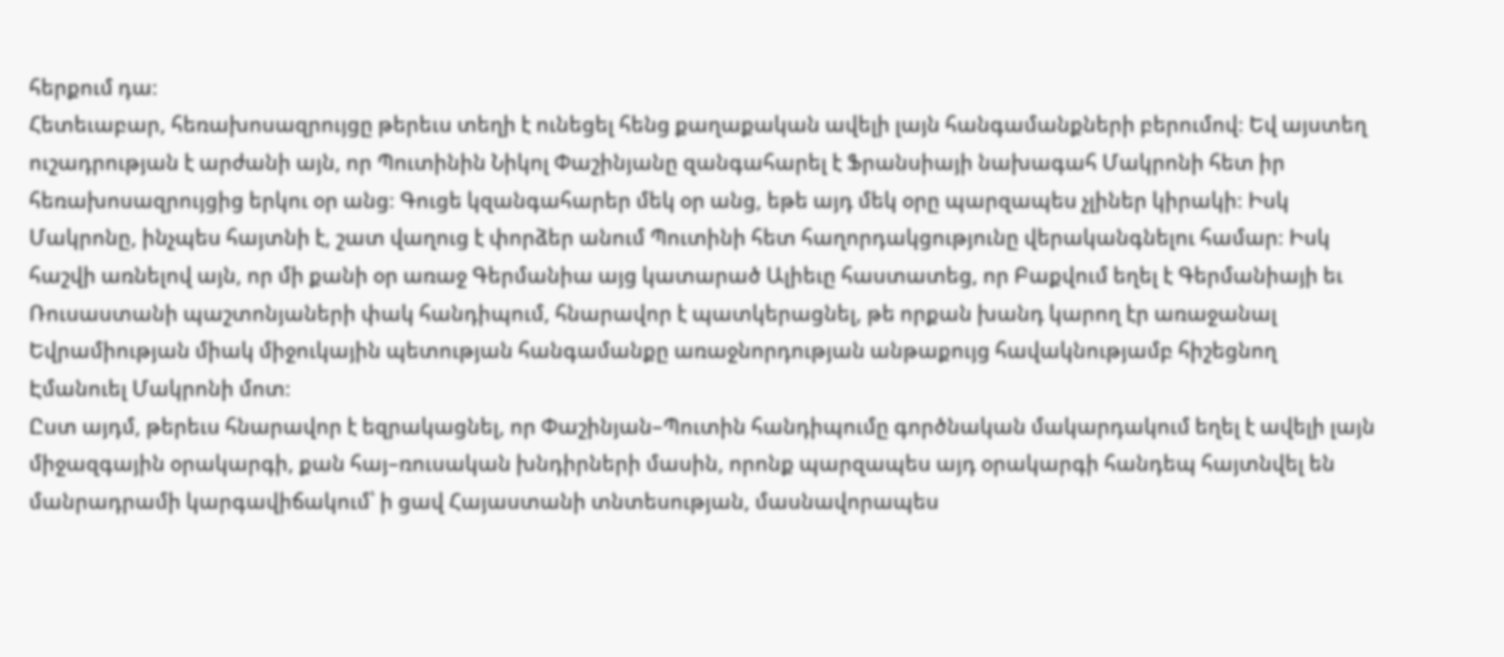հերքում դա։
Հետեւաբար, հեռախոսազրույցը թերեւս տեղի է ունեցել հենց քաղաքական ավելի լայն հանգամանքների բերումով։ Եվ այստեղ ուշադրության է արժանի այն, որ Պուտինին Նիկոլ Փաշինյանը զանգահարել է Ֆրանսիայի նախագահ Մակրոնի հետ իր հեռախոսազրույցից երկու օր անց։ Գուցե կզանգահարեր մեկ օր անց, եթե այդ մեկ օրը պարզապես չլիներ կիրակի։ Իսկ Մակրոնը, ինչպես հայտնի է, շատ վաղուց է փորձեր անում Պուտինի հետ հաղորդակցությունը վերականգնելու համար։ Իսկ հաշվի առնելով այն, որ մի քանի օր առաջ Գերմանիա այց կատարած Ալիեւը հաստատեց, որ Բաքվում եղել է Գերմանիայի եւ Ռուսաստանի պաշտոնյաների փակ հանդիպում, հնարավոր է պատկերացնել, թե որքան խանդ կարող էր առաջանալ Եվրամիության միակ միջուկային պետության հանգամանքը առաջնորդության անթաքույց հավակնությամբ հիշեցնող Էմանուել Մակրոնի մոտ։
Ըստ այդմ, թերեւս հնարավոր է եզրակացնել, որ Փաշինյան–Պուտին հանդիպումը գործնական մակարդակում եղել է ավելի լայն միջազգային օրակարգի, քան հայ–ռուսական խնդիրների մասին, որոնք պարզապես այդ օրակարգի հանդեպ հայտնվել են մանրադրամի կարգավիճակում՝ ի ցավ Հայաստանի տնտեսության, մասնավորապես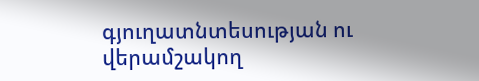գյուղատնտեսության ու վերամշակող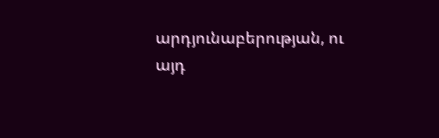արդյունաբերության, ու այդ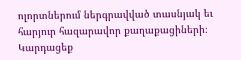ոլորտներում ներգրավված տասնյակ եւ հարյուր հազարավոր քաղաքացիների։
Կարդացեք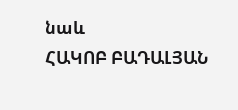նաև
ՀԱԿՈԲ ԲԱԴԱԼՅԱՆ